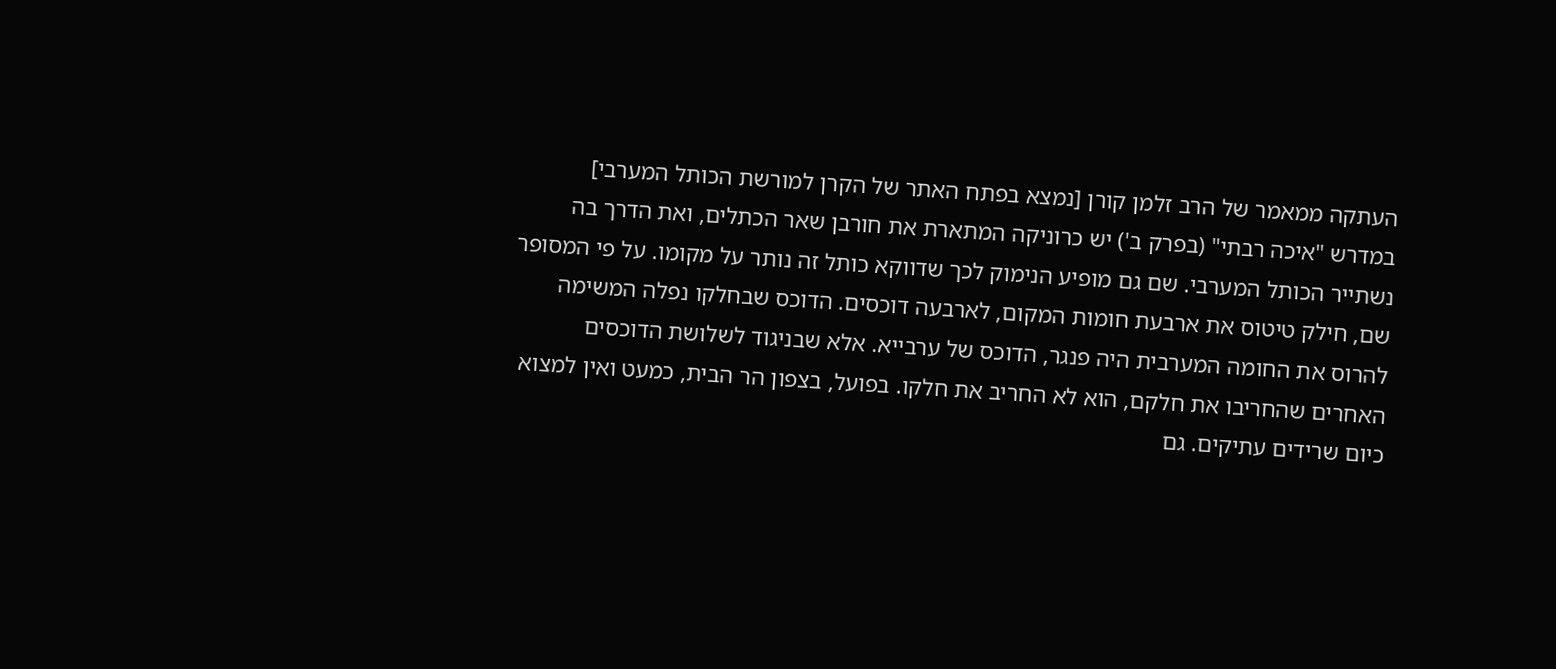העתקה ממאמר של הרב זלמן קורן [נמצא בפתח האתר של הקרן למורשת הכותל המערבי]
במדרש "איכה רבתי" (בפרק ב') יש כרוניקה המתארת את חורבן שאר הכתלים, ואת הדרך בה נשתייר הכותל המערבי. שם גם מופיע הנימוק לכך שדווקא כותל זה נותר על מקומו. על פי המסופר שם, חילק טיטוס את ארבעת חומות המקום, לארבעה דוכסים. הדוכס שבחלקו נפלה המשימה להרוס את החומה המערבית היה פנגר, הדוכס של ערבייא. אלא שבניגוד לשלושת הדוכסים האחרים שהחריבו את חלקם, הוא לא החריב את חלקו. בפועל, בצפון הר הבית, כמעט ואין למצוא כיום שרידים עתיקים. גם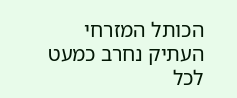הכותל המזרחי העתיק נחרב כמעט לכל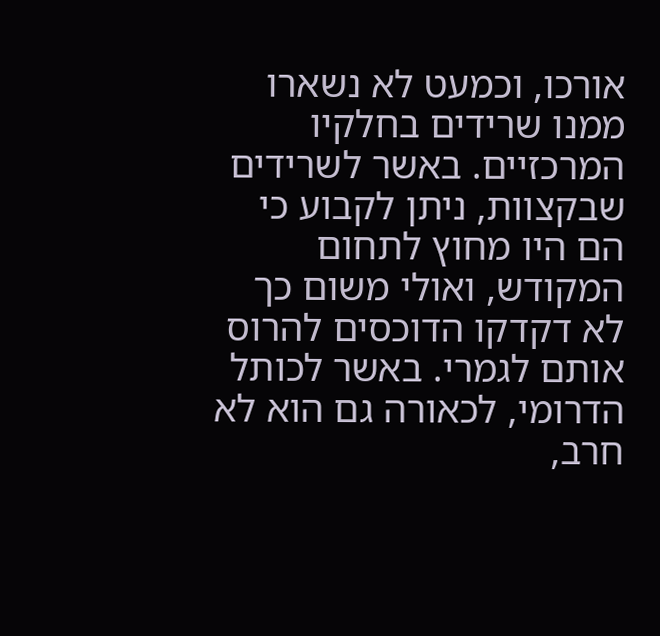אורכו, וכמעט לא נשארו ממנו שרידים בחלקיו המרכזיים. באשר לשרידים שבקצוות, ניתן לקבוע כי הם היו מחוץ לתחום המקודש, ואולי משום כך לא דקדקו הדוכסים להרוס אותם לגמרי. באשר לכותל הדרומי, לכאורה גם הוא לא חרב,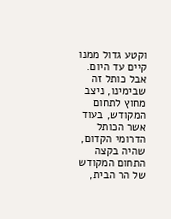וקטע גדול ממנו קיים עד היום. אבל כותל זה שבימינו, ניצב מחוץ לתחום המקודש, בעוד אשר הכותל הדרומי הקדום, שהיה בקצה התחום המקודש של הר הבית,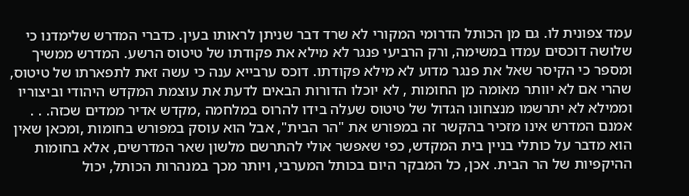עמד צפונית לו. גם מן הכותל הדרומי המקורי לא שרד דבר שניתן לראותו בעין. כדברי המדרש שלימדנו כי שלושה דוכסים עמדו במשימה, ורק הרביעי פנגר לא מילא את פקודתו של טיטוס הרשע. המדרש ממשיך ומספר כי הקיסר שאל את פנגר מדוע לא מילא פקודתו. דוכס ערבייא ענה כי עשה זאת לתפארתו של טיטוס, שהרי אם לא יוותר מאומה מן החומות , לא יוכלו הדורות הבאים לדעת את עוצמת המקדש היהודי וביצוריו וממילא לא יתרשמו מנצחונו הגדול של טיטוס שעלה בידו להרוס במלחמה ,מקדש אדיר ממדים שכזה. . . אמנם המדרש אינו מזכיר בהקשר זה במפורש את "הר הבית", אבל הוא עוסק במפורש בחומות ,ומכאן שאין הוא מדבר על כותלי בניין בית המקדש, כפי שאפשר אולי להתרשם מלשון שאר המדרשים, אלא בחומות ההיקפיות של הר הבית. אכן, כל המבקר היום בכותל המערבי, ויותר מכך במנהרות הכותל, יכול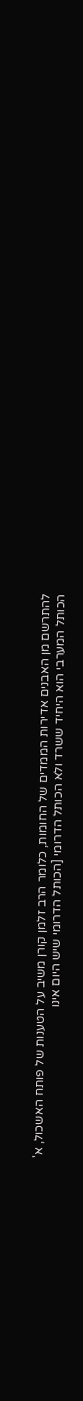להתרשם מן האבנים אדירות הממדים של החומות, כלומר הרב זלמן קורן משיב על הטענות של פותח האשכול, א' הכותל המערבי הוא היחיד ששרד ולא הכותל הדרומי [הכותל הדרומי שיש היום אינו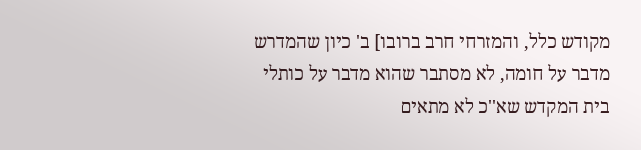מקודש כלל, והמזרחי חרב ברובו] ב' כיון שהמדרש מדבר על חומה, לא מסתבר שהוא מדבר על כותלי בית המקדש שא''כ לא מתאים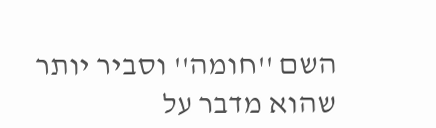השם ''חומה'' וסביר יותר שהוא מדבר על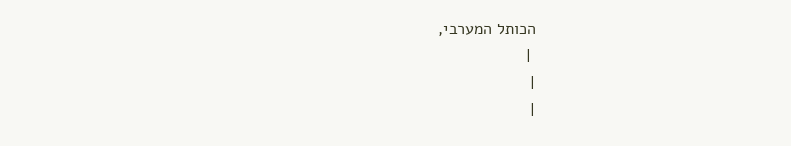הכותל המערבי,
 |
|
|